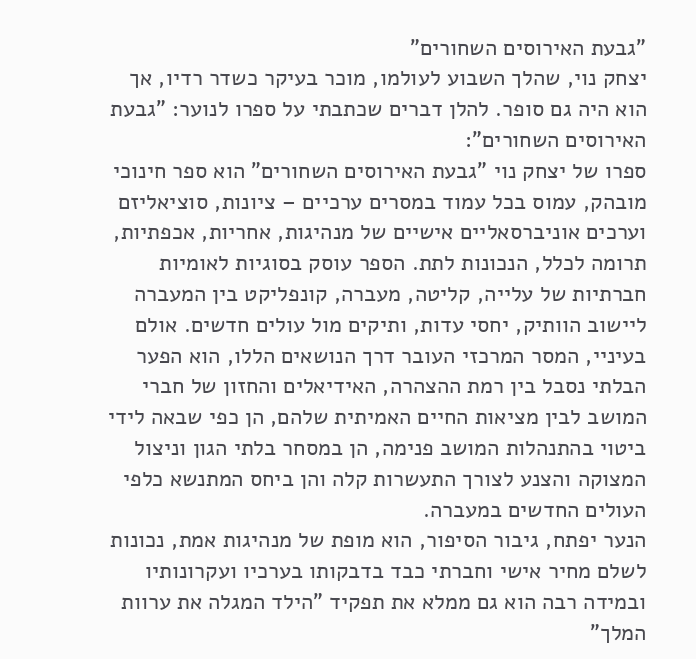"גבעת האירוסים השחורים"
יצחק נוי, שהלך השבוע לעולמו, מוכר בעיקר כשדר רדיו, אך הוא היה גם סופר. להלן דברים שכתבתי על ספרו לנוער: "גבעת האירוסים השחורים":
ספרו של יצחק נוי "גבעת האירוסים השחורים" הוא ספר חינוכי מובהק, עמוס בכל עמוד במסרים ערכיים – ציונות, סוציאליזם וערכים אוניברסאליים אישיים של מנהיגות, אחריות, אכפתיות, תרומה לכלל, הנכונות לתת. הספר עוסק בסוגיות לאומיות חברתיות של עלייה, קליטה, מעברה, קונפליקט בין המעברה ליישוב הוותיק, יחסי עדות, ותיקים מול עולים חדשים. אולם בעיניי, המסר המרכזי העובר דרך הנושאים הללו, הוא הפער הבלתי נסבל בין רמת ההצהרה, האידיאלים והחזון של חברי המושב לבין מציאות החיים האמיתית שלהם, הן כפי שבאה לידי ביטוי בהתנהלות המושב פנימה, הן במסחר בלתי הגון וניצול המצוקה והצנע לצורך התעשרות קלה והן ביחס המתנשא כלפי העולים החדשים במעברה.
הנער יפתח, גיבור הסיפור, הוא מופת של מנהיגות אמת, נכונות לשלם מחיר אישי וחברתי כבד בדבקותו בערכיו ועקרונותיו ובמידה רבה הוא גם ממלא את תפקיד "הילד המגלה את ערוות המלך"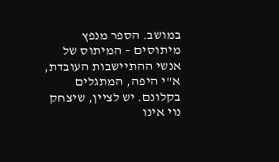במושב. הספר מנפץ מיתוסים – המיתוס של אנשי ההתיישבות העובדת, א"י היפה, המתגלים בקלונם. יש לציין, שיצחק נוי אינו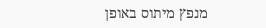מנפץ מיתוס באופן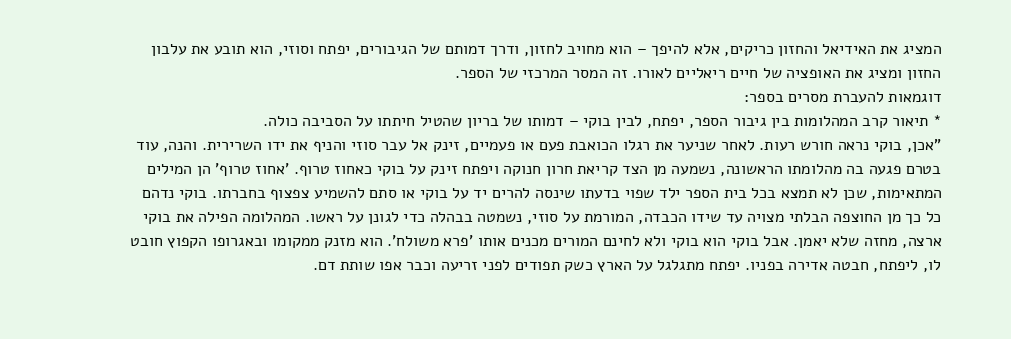המציג את האידיאל והחזון כריקים, אלא להיפך – הוא מחויב לחזון, ודרך דמותם של הגיבורים, יפתח וסוזי, הוא תובע את עלבון החזון ומציג את האופציה של חיים ריאליים לאורו. זה המסר המרכזי של הספר.
דוגמאות להעברת מסרים בספר:
* תיאור קרב המהלומות בין גיבור הספר, יפתח, לבין בוקי – דמותו של בריון שהטיל חיתתו על הסביבה כולה.
"אכן, בוקי נראה חורש רעות. לאחר שניער את רגלו הכואבת פעם או פעמיים, זינק אל עבר סוזי והניף את ידו השרירית. והנה, עוד בטרם פגעה בה מהלומתו הראשונה, נשמעה מן הצד קריאת חרון חנוקה ויפתח זינק על בוקי כאחוז טרוף. 'אחוז טרוף' הן המילים המתאימות, שכן לא תמצא בכל בית הספר ילד שפוי בדעתו שינסה להרים יד על בוקי או סתם להשמיע צפצוף בחברתו. בוקי נדהם כל כך מן החוצפה הבלתי מצויה עד שידו הכבדה, המורמת על סוזי, נשמטה בבהלה כדי לגונן על ראשו. המהלומה הפילה את בוקי ארצה, מחזה שלא יאמן. אבל בוקי הוא בוקי ולא לחינם המורים מכנים אותו 'פרא משולח'. הוא מזנק ממקומו ובאגרופו הקפוץ חובט לו, ליפתח, חבטה אדירה בפניו. יפתח מתגלגל על הארץ כשק תפודים לפני זריעה וכבר אפו שותת דם.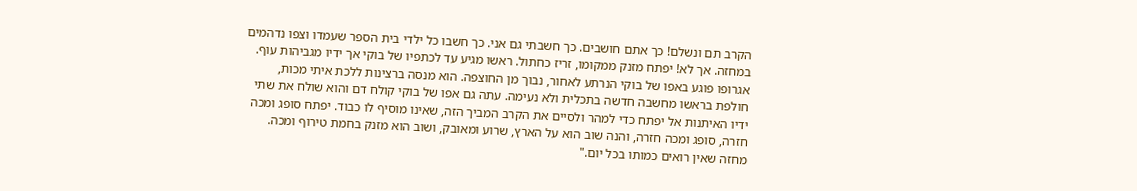הקרב תם ונשלם! כך אתם חושבים. כך חשבתי גם אני. כך חשבו כל ילדי בית הספר שעמדו וצפו נדהמים במחזה. אך לא! יפתח מזנק ממקומו, זריז כחתול. ראשו מגיע עד לכתפיו של בוקי אך ידיו מגביהות עוף. אגרופו פוגע באפו של בוקי הנרתע לאחור, נבוך מן החוצפה. הוא מנסה ברצינות ללכת איתי מכות, חולפת בראשו מחשבה חדשה בתכלית ולא נעימה. עתה גם אפו של בוקי קולח דם והוא שולח את שתי ידיו האיתנות אל יפתח כדי למהר ולסיים את הקרב המביך הזה, שאינו מוסיף לו כבוד. יפתח סופג ומכה חזרה, סופג ומכה חזרה, והנה שוב הוא על הארץ, שרוע ומאובק, ושוב הוא מזנק בחמת טירוף ומכה. מחזה שאין רואים כמותו בכל יום."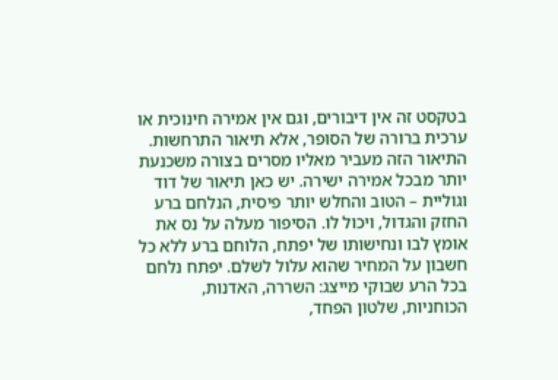בטקסט זה אין דיבורים, וגם אין אמירה חינוכית או ערכית ברורה של הסופר, אלא תיאור התרחשות. התיאור הזה מעביר מאליו מסרים בצורה משכנעת יותר מבכל אמירה ישירה. יש כאן תיאור של דוד וגוליית – הטוב והחלש יותר פיסית, הנלחם ברע החזק והגדול, ויכול לו. הסיפור מעלה על נס את אומץ לבו ונחישותו של יפתח, הלוחם ברע ללא כל חשבון על המחיר שהוא עלול לשלם. יפתח נלחם בכל הרע שבוקי מייצג: השררה, האדנות, הכוחניות, שלטון הפחד,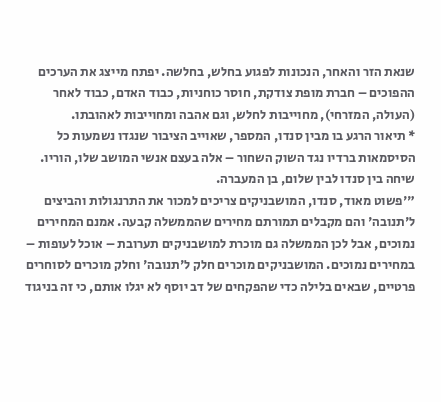שנאת הזר והאחר, הנכונות לפגוע בחלש, בחלשה. יפתח מייצג את הערכים ההפוכים – חברת מופת צודקת, חוסר כוחניות, כבוד האדם, כבוד לאחר (העולה, המזרחי), מחוייבות לחלש, וגם אהבה ומחוייבות לאהובתו.
* תיאור הרגע בו מבין סנדו, המספר, שאוייב הציבור שנגדו נשמעות כל הסיסמאות ברדיו נגד השוק השחור – אלה בעצם אנשי המושב שלו, הוריו. שיחה בין סנדו לבין שלום, בן המעברה.
"'פשוט מאוד, סנדו, המושבניקים צריכים למכור את התרנגולות והביצים ל'תנובה' והם מקבלים תמורתם מחירים שהממשלה קבעה. אמנם המחירים נמוכים, אבל לכן הממשלה גם מוכרת למושבניקים תערובת – אוכל לעופות – במחירים נמוכים. המושבניקים מוכרים חלק ל'תנובה' וחלק מוכרים לסוחרים פרטיים, שבאים בלילה כדי שהפקחים של דב יוסף לא יגלו אותם, כי זה בניגוד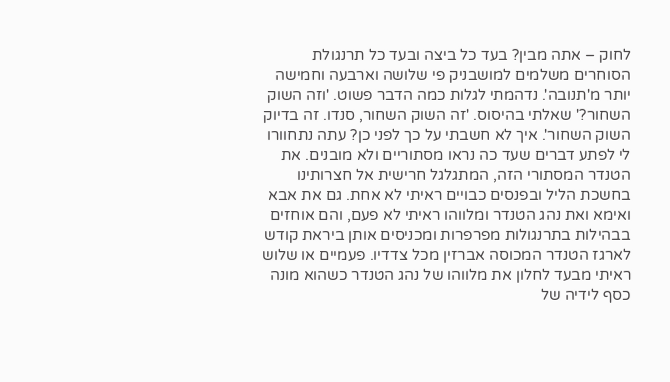לחוק – אתה מבין? בעד כל ביצה ובעד כל תרנגולת הסוחרים משלמים למושבניק פי שלושה וארבעה וחמישה יותר מ'תנובה'. נדהמתי לגלות כמה הדבר פשוט. 'וזה השוק השחור?' שאלתי בהיסוס. 'זה השוק השחור, סנדו. זה בדיוק השוק השחור'. איך לא חשבתי על כך לפני כן? עתה נתחוורו לי לפתע דברים שעד כה נראו מסתוריים ולא מובנים. את הטנדר המסתורי הזה, המתגלגל חרישית אל חצרותינו בחשכת הליל ובפנסים כבויים ראיתי לא אחת. גם את אבא ואימא ואת נהג הטנדר ומלווהו ראיתי לא פעם, והם אוחזים בבהילות בתרנגולות מפרפרות ומכניסים אותן ביראת קודש לארגז הטנדר המכוסה אברזין מכל צדדיו. פעמיים או שלוש ראיתי מבעד לחלון את מלווהו של נהג הטנדר כשהוא מונה כסף לידיה של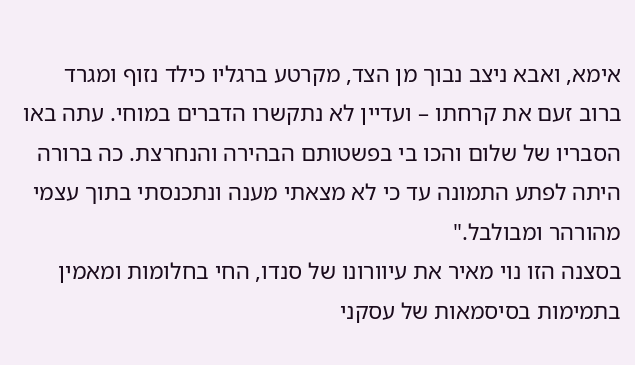אימא, ואבא ניצב נבוך מן הצד, מקרטע ברגליו כילד נזוף ומגרד ברוב זעם את קרחתו – ועדיין לא נתקשרו הדברים במוחי. עתה באו הסבריו של שלום והכו בי בפשטותם הבהירה והנחרצת. כה ברורה היתה לפתע התמונה עד כי לא מצאתי מענה ונתכנסתי בתוך עצמי מהורהר ומבולבל."
בסצנה הזו נוי מאיר את עיוורונו של סנדו, החי בחלומות ומאמין בתמימות בסיסמאות של עסקני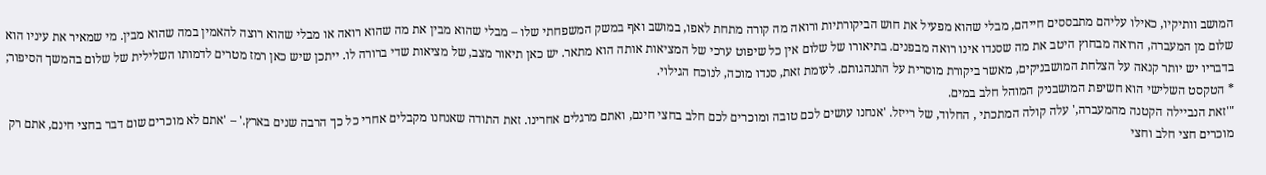המושב וותיקיו, כאילו עליהם מתבססים חייהם, מבלי שהוא מפעיל את חוש הביקורתיות ורואה מה קורה מתחת לאפו, במושב ואף במשק המשפחתי שלו – מבלי שהוא מבין את מה שהוא רואה או מבלי שהוא רוצה להאמין במה שהוא מבין. מי שמאיר את עיניו הוא שלום מן המעברה, הרואה מבחוץ היטב את מה שסנדו אינו רואה מבפנים. בתיאורו של שלום אין כל שיפוט ערכי של המציאות אותה הוא מתאר. יש כאן תיאור מצב, של מציאות שדי ברורה לו. ייתכן שיש כאן רמז מטרים לדמותו השלילית של שלום בהמשך הסיפור; בדבריו יש יותר קנאה על הצלחת המושבניקים, מאשר ביקורת מוסרית על התנהגותם. לעומת זאת, סנדו מוכה, לנוכח הגילוי.
* הטקסט השלישי הוא חשיפת המושבניק המוהל חלב במים.
"'זאת הנביילה הקטנה מהמעברה,' עלה קולה המתכתי , החלוד, של רייזל. 'אנחנו עושים לכם טובה ומוכרים לכם חלב בחצי חינם, ואתם מרגלים אחרינו. זאת התודה שאנחנו מקבלים אחרי כל כך הרבה שנים בארץ.' – 'אתם לא מוכרים שום דבר בחצי חינם, אתם רק מוכרים חצי חלב וחצי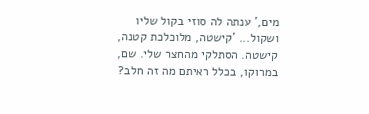מים,' ענתה לה סוזי בקול שליו ושקול... 'קישטה, מלוכלכת קטנה, קישטה. הסתלקי מהחצר שלי. שם, במרוקו, בכלל ראיתם מה זה חלב?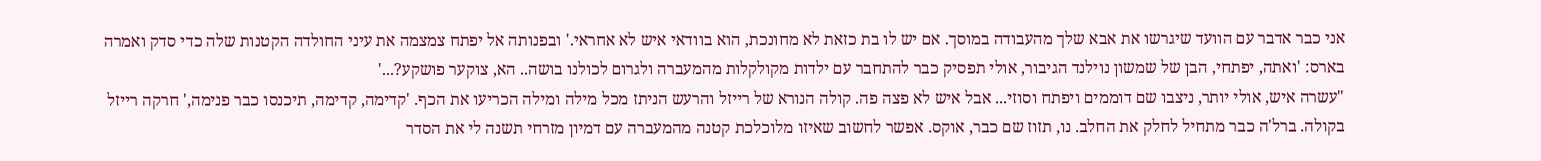אני כבר אדבר עם הוועד שיגרשו את אבא שלך מהעבודה במוסך. אם יש לו בת כזאת לא מחונכת, הוא בוודאי איש לא אחראי.' ובפנותה אל יפתח צמצמה את עיני החולדה הקטנות שלה כדי סדק ואמרה בארס: 'ואתה, יפתחי, הבן של שמשון נוילנד הגיבור, אולי תפסיק כבר להתחבר עם ילדות מקולקלות מהמעברה ולגרום לכולנו בושה.. הא, צוקער פושקע?...'
"עשרה איש, אולי יותר, ניצבו שם דוממים ויפתח וסוזי... אבל איש לא פצה פה. קולה הנורא של רייזל והרעש הניתז מכל מילה ומילה הכריעו את הכף. 'קדימה, קדימה, תיכנסו כבר פנימה,' חרקה רייזל בקולה. ברל'ה כבר מתחיל לחלק את החלב. נו, תזוז שם כבר, אוקס. אפשר לחשוב שאיזו מלוכלכת קטנה מהמעברה עם דמיון מזרחי תשנה לי את הסדר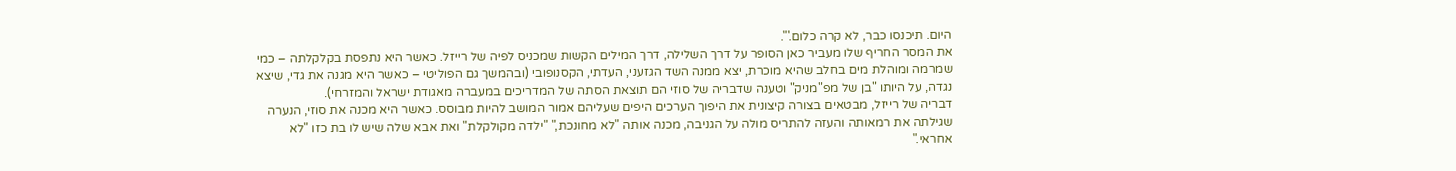היום. תיכנסו כבר, לא קרה כלום.'".
את המסר החריף שלו מעביר כאן הסופר על דרך השלילה, דרך המילים הקשות שמכניס לפיה של רייזל. כאשר היא נתפסת בקלקלתה – כמי שמרמה ומוהלת מים בחלב שהיא מוכרת, יצא ממנה השד הגזעני, העדתי, הקסנופובי (ובהמשך גם הפוליטי – כאשר היא מגנה את גדי, שיצא נגדה, על היותו "בן של מפ"מניק" וטענה שדבריה של סוזי הם תוצאת הסתה של המדריכים במעברה מאגודת ישראל והמזרחי).
דבריה של רייזל, מבטאים בצורה קיצונית את היפוך הערכים היפים שעליהם אמור המושב להיות מבוסס. כאשר היא מכנה את סוזי, הנערה שגילתה את רמאותה והעזה להתריס מולה על הגניבה, מכנה אותה "לא מחונכת," "ילדה מקולקלת" ואת אבא שלה שיש לו בת כזו "לא אחראי."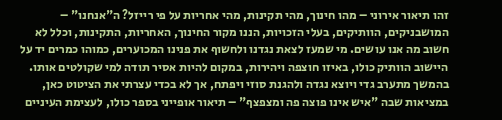זהו תיאור אירוני – מהו חינוך, מהי תקינות, מהי אחריות על פי רייזל? ה"אנחנו" – המושבניקים, הוותיקים, בעלי הזכויות, הננו מקור החינוך, האחריות, התקינות, וכלל לא חשוב מה אנו עושים. מי שמעז לצאת נגדנו ולחשוף את פנינו המכוערים, כמוהו כמרים יד על היישוב הוותיק כולו, באיזו חוצפה ויהירות, במקום להיות אסיר תודה למי שקולטים אותו.
בהמשך מתערב גדי ויוצא נגדה ולהגנת סוזי ויפתח, אך לא בכדי עצרתי את הציטוט כאן, במציאות שבה "איש אינו פוצה פה ומצפצף" – תיאור אופייני בספר כולו, לעצימת העיניים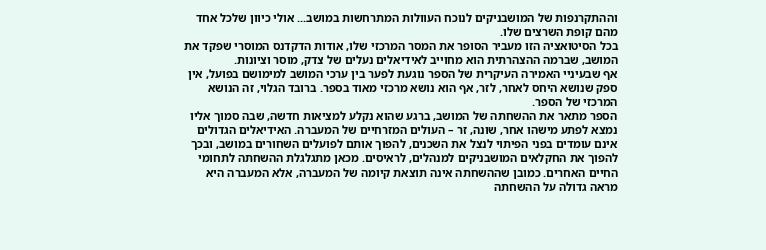וההתקרנפות של המושבניקים לנוכח העוולות המתרחשות במושב... אולי כיוון שלכל אחד מהם קופת השרצים שלו.
בכל הסיטואציה הזו מעביר הסופר את המסר המרכזי שלו, אודות הדקדנס המוסרי שפקד את המושב, שברמה ההצהרתית הוא מחוייב לאידיאלים נעלים של צדק, מוסר וציונות.
אף שבעיניי האמירה העיקרית של הספר נוגעת לפער בין ערכי המושב למימושם בפועל, אין ספק שנושא היחס לאחר, לזר, אף הוא נושא מרכזי מאוד בספר. ברובד הגלוי, זה הנושא המרכזי של הספר.
הספר מתאר את ההשחתה של המושב, ברגע שהוא נקלע למציאות חדשה, שבה סמוך אליו נמצא לפתע מישהו אחר, שונה, זר – העולים המזרחיים של המעברה. האידיאלים הגדולים אינם עומדים בפני הפיתוי לנצל את השכנים, להפוך אותם לפועלים השחורים במושב, ובכך להפוך את החקלאים המושבניקים למנהלים, לראיסים. מכאן מתגלגלת ההשחתה לתחומי החיים האחרים. כמובן שההשחתה אינה תוצאת קיומה של המעברה, אלא המעברה היא מראה גדולה על ההשחתה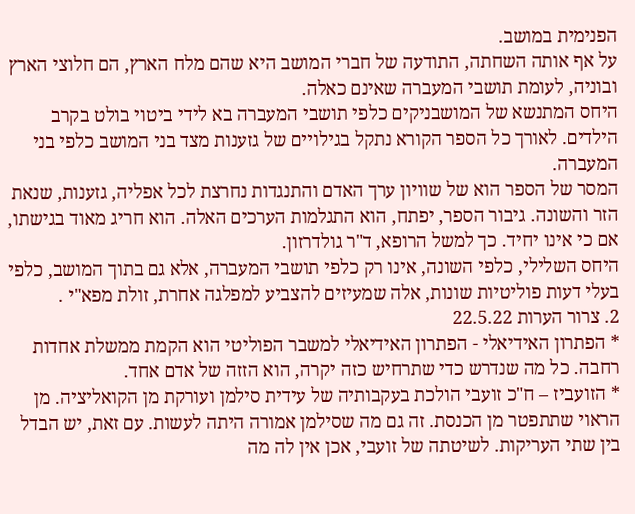הפנימית במושב.
על אף אותה השחתה, התודעה של חברי המושב היא שהם מלח הארץ, הם חלוצי הארץ ובוניה, לעומת תושבי המעברה שאינם כאלה.
היחס המתנשא של המושבניקים כלפי תושבי המעברה בא לידי ביטוי בולט בקרב הילדים. לאורך כל הספר הקורא נתקל בגילויים של גזענות מצד בני המושב כלפי בני המעברה.
המסר של הספר הוא של שוויון ערך האדם והתנגדות נחרצת לכל אפליה, גזענות, שנאת הזר והשונה. גיבור הספר, יפתח, הוא התגלמות הערכים האלה. הוא חריג מאוד בגישתו, אם כי אינו יחיד. כך למשל הרופא, ד"ר גולדרזון.
היחס השלילי, כלפי השונה, אינו רק כלפי תושבי המעברה, אלא גם בתוך המושב, כלפי בעלי דעות פוליטיות שונות, אלה שמעיזים להצביע למפלגה אחרת, זולת מפא"י .
2. צרור הערות 22.5.22
* הפתרון האידיאלי - הפתרון האידיאלי למשבר הפוליטי הוא הקמת ממשלת אחדות רחבה. כל מה שנדרש כדי שתרחיש כזה יקרה, הוא הזזה של אדם אחד.
* הזועביז – ח"כ זועבי הולכת בעקבותיה של עידית סילמן ועורקת מן הקואליציה. מן הראוי שתתפטר מן הכנסת. זה גם מה שסילמן אמורה היתה לעשות. עם זאת, יש הבדל בין שתי העריקות. לשיטתה של זועבי, אכן אין לה מה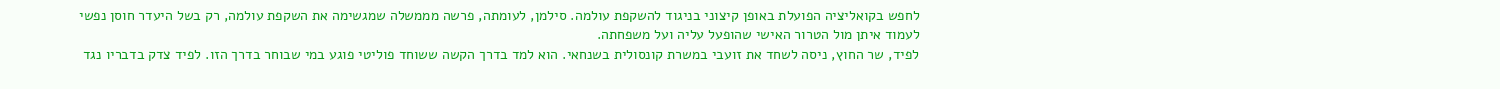לחפש בקואליציה הפועלת באופן קיצוני בניגוד להשקפת עולמה. סילמן, לעומתה, פרשה מממשלה שמגשימה את השקפת עולמה, רק בשל היעדר חוסן נפשי לעמוד איתן מול הטרור האישי שהופעל עליה ועל משפחתה.
לפיד, שר החוץ, ניסה לשחד את זועבי במשרת קונסולית בשנחאי. הוא למד בדרך הקשה ששוחד פוליטי פוגע במי שבוחר בדרך הזו. לפיד צדק בדבריו נגד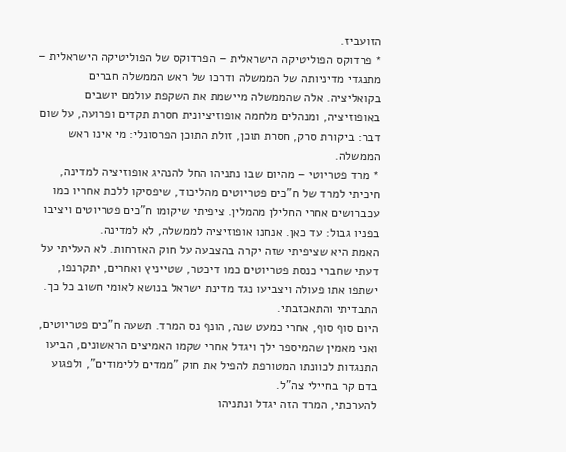הזועביז.
* פרדוקס הפוליטיקה הישראלית – הפרדוקס של הפוליטיקה הישראלית – מתנגדי מדיניותה של הממשלה ודרכו של ראש הממשלה חברים בקואליציה. אלה שהממשלה מיישמת את השקפת עולמם יושבים באופוזיציה, ומנהלים מלחמה אופוזיציונית חסרת תקדים ופרועה, על שום דבר: ביקורת סרק, חסרת תוכן, זולת התוכן הפרסונלי: מי אינו ראש הממשלה.
* מרד פטריוטי – מהיום שבו נתניהו החל להנהיג אופוזיציה למדינה, חיכיתי למרד של ח"כים פטריוטים מהליכוד, שיפסיקו ללכת אחריו כמו עכברושים אחרי החלילן מהמלין. ציפיתי שיקומו ח"כים פטריוטים ויציבו בפניו גבול: עד כאן. אנחנו אופוזיציה לממשלה, לא למדינה.
האמת היא שציפיתי שזה יקרה בהצבעה על חוק האזרחות. לא העליתי על דעתי שחברי כנסת פטריוטים כמו דיכטר, שטייניץ ואחרים, יתקרנפו, ישתפו אתו פעולה ויצביעו נגד מדינת ישראל בנושא לאומי חשוב כל כך. התבדיתי והתאכזבתי.
היום סוף סוף, אחרי כמעט שנה, הונף נס המרד. תשעה ח"כים פטריוטים, ואני מאמין שהמיספר ילך ויגדל אחרי שקמו האמיצים הראשונים, הביעו התנגדות לכוונתו המטורפת להפיל את חוק "ממדים ללימודים", ולפגוע בדם קר בחיילי צה"ל.
להערכתי, המרד הזה יגדל ונתניהו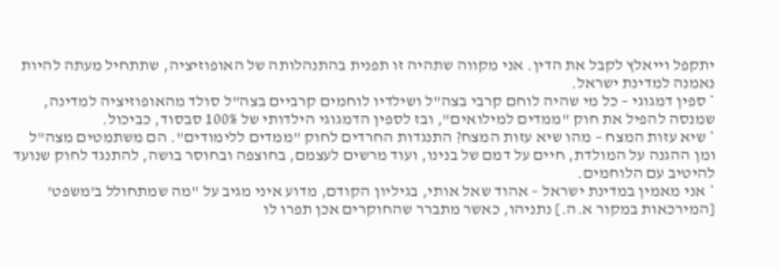יתקפל וייאלץ לקבל את הדין. אני מקווה שתהיה זו תפנית בהתנהלותה של האופוזיציה, שתתחיל מעתה להיות נאמנה למדינת ישראל.
* ספין דמגוגי – כל מי שהיה לוחם קרבי בצה"ל ושילדיו לוחמים קרביים בצה"ל סולד מהאופוזיציה למדינה, שמנסה להפיל את חוק "ממדים למילואים", ובז לספין הדמגוגי הילדותי של 100% סבסוד, כביכול.
* שיא עזות המצח – מהו שיא עזות המצח? התנגדות החרדים לחוק "ממדים ללימודים". הם משתמטים מצה"ל ומן ההגנה על המולדת, חיים על דמם של בנינו, ועוד מרשים לעצמם, בחוצפה ובחוסר בושה, להתנגד לחוק שנועד להיטיב עם הלוחמים.
* אני מאמין במדינת ישראל – אהוד שאל אותי, בגיליון הקודם, מדוע איני מגיב על "מה שמתחולל ב'משפט' [המירכאות במקור א.ה.] נתניהו, כאשר מתברר שהחוקרים אכן תפרו לו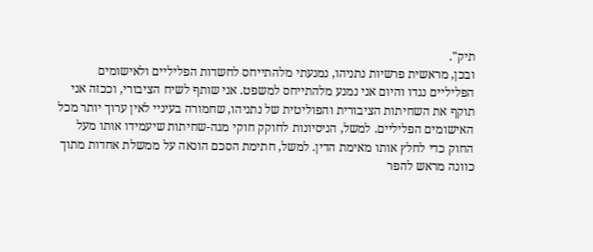תיק".
ובכן, מראשית פרשיות נתניהו, נמנעתי מלהתייחס לחשדות הפליליים ולאישומים הפליליים נגדו והיום אני נמנע מלהתייחס למשפט. אני שותף לשיח הציבורי, וככזה אני תוקף את השחיתות הציבורית והפוליטית של נתניהו, שחמורה בעיניי לאין ערוך יותר מכל האישומים הפליליים. למשל, הניסיונות לחוקק חוקי מגה-שחיתות שיעמידו אותו מעל החוק כדי לחלץ אותו מאימת הדין. למשל, חתימת הסכם הונאה על ממשלת אחדות מתוך כוונה מראש להפר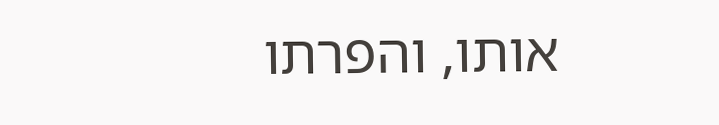אותו, והפרתו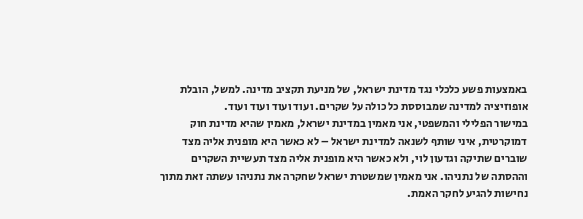באמצעות פשע כלכלי נגד מדינת ישראל, של מניעת תקציב מדינה. למשל, הובלת אופוזיציה למדינה שמבוססת כל כולה על שקרים. ועוד ועוד ועוד ועוד.
במישור הפלילי והמשפטי, אני מאמין במדינת ישראל, מאמין שהיא מדינת חוק דמוקרטית, איני שותף לשנאה למדינת ישראל – לא כאשר היא מופנית אליה מצד שוברים שתיקה וגדעון לוי, ולא כאשר היא מופנית אליה מצד תעשיית השקרים וההסתה של נתניהו. אני מאמין שמשטרת ישראל שחקרה את נתניהו עשתה זאת מתוך נחישות להגיע לחקר האמת.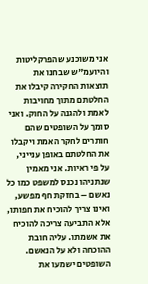אני משוכנע שהפרקליטות והיועמ"ש שבחנו את תוצאות החקירה קיבלו את החלטתם מתוך מחויבות לאמת ולהגנה על החוק. ואני סומך על השופטים שהם חותרים לחקר האמת ויקבלו את החלטתם באופן ענייני, על פי ראיות. אני מאמין שנתניהו נכנס למשפט כמו כל נאשם – בחזקת חף מפשע, ואינו צריך להוכיח את חפותו, אלא התביעה צריכה להוכיח את אשמתו. עליה חובת ההוכחה ולא על הנאשם. השופטים ישמעו את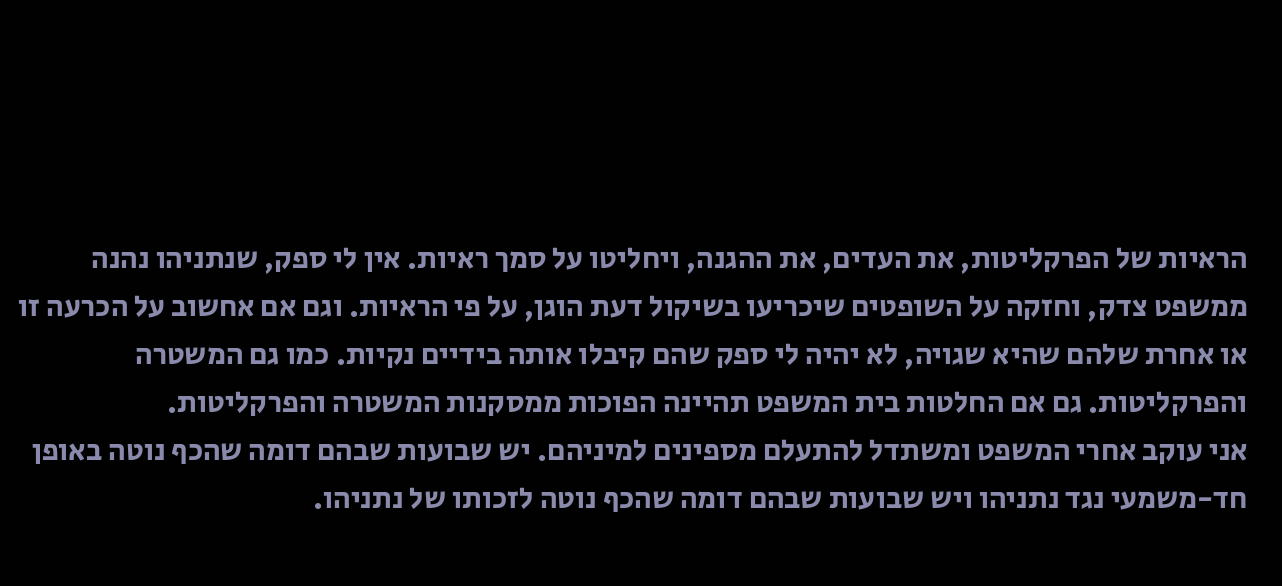הראיות של הפרקליטות, את העדים, את ההגנה, ויחליטו על סמך ראיות. אין לי ספק, שנתניהו נהנה ממשפט צדק, וחזקה על השופטים שיכריעו בשיקול דעת הוגן, על פי הראיות. וגם אם אחשוב על הכרעה זו או אחרת שלהם שהיא שגויה, לא יהיה לי ספק שהם קיבלו אותה בידיים נקיות. כמו גם המשטרה והפרקליטות. גם אם החלטות בית המשפט תהיינה הפוכות ממסקנות המשטרה והפרקליטות.
אני עוקב אחרי המשפט ומשתדל להתעלם מספינים למיניהם. יש שבועות שבהם דומה שהכף נוטה באופן חד-משמעי נגד נתניהו ויש שבועות שבהם דומה שהכף נוטה לזכותו של נתניהו.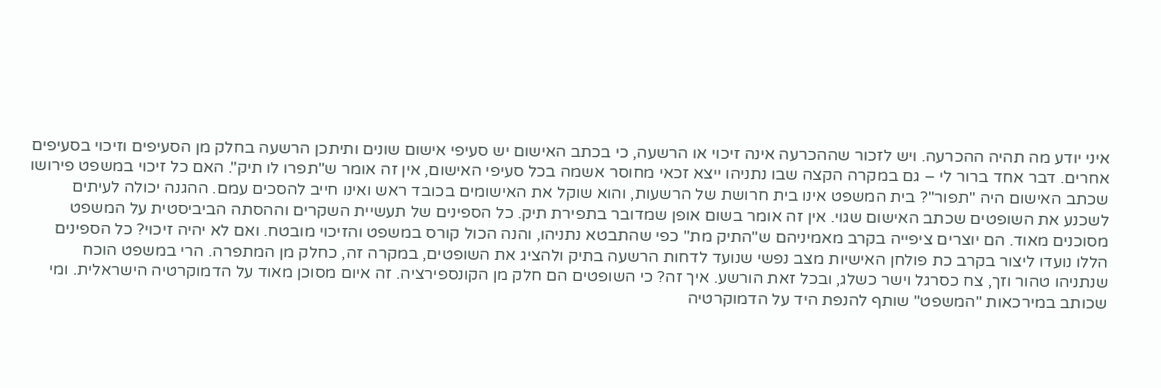איני יודע מה תהיה ההכרעה. ויש לזכור שההכרעה אינה זיכוי או הרשעה, כי בכתב האישום יש סעיפי אישום שונים ותיתכן הרשעה בחלק מן הסעיפים וזיכוי בסעיפים אחרים. דבר אחד ברור לי – גם במקרה הקצה שבו נתניהו ייצא זכאי מחוסר אשמה בכל סעיפי האישום, אין זה אומר ש"תפרו לו תיק". האם כל זיכוי במשפט פירושו שכתב האישום היה "תפור"? בית המשפט אינו בית חרושת של הרשעות, והוא שוקל את האישומים בכובד ראש ואינו חייב להסכים עמם. ההגנה יכולה לעיתים לשכנע את השופטים שכתב האישום שגוי. אין זה אומר בשום אופן שמדובר בתפירת תיק. כל הספינים של תעשיית השקרים וההסתה הביביסטית על המשפט מסוכנים מאוד. הם יוצרים ציפייה בקרב מאמיניהם ש"התיק מת" כפי שהתבטא נתניהו, והנה הכול קורס במשפט והזיכוי מובטח. ואם לא יהיה זיכוי? כל הספינים הללו נועדו ליצור בקרב כת פולחן האישיות מצב נפשי שנועד לדחות הרשעה בתיק ולהציג את השופטים, במקרה זה, כחלק מן המתפרה. הרי במשפט הוכח שנתניהו טהור וזך, צח כסרגל וישר כשלג, ובכל זאת הורשע. איך זה? כי השופטים הם חלק מן הקונספירציה. זה איום מסוכן מאוד על הדמוקרטיה הישראלית. ומי שכותב במירכאות "המשפט" שותף להנפת היד על הדמוקרטיה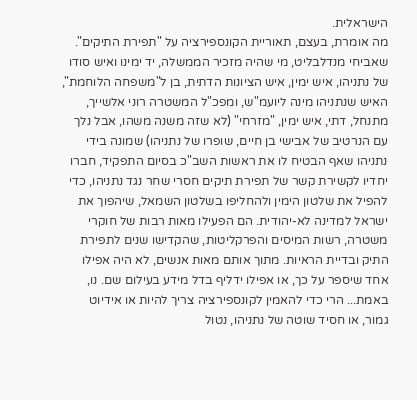הישראלית.
מה אומרת, בעצם, תאוריית הקונספירציה על "תפירת התיקים". שאביחי מנדלבליט, מי שהיה מזכיר הממשלה, יד ימינו ואיש סודו של נתניהו, איש ימין, איש הציונות הדתית, בן ל"משפחה הלוחמת", האיש שנתניהו מינה ליועמ"ש, ומפכ"ל המשטרה רוני אלשייך, מתנחל, דתי, איש ימין, "מזרחי" (לא שזה משנה משהו, אבל נלך עם הנרטיב של אבישי בן חיים, שופרו של נתניהו) שמונה בידי נתניהו שאף הבטיח לו את ראשות השב"כ בסיום התפקיד, חברו יחדיו לקשירת קשר של תפירת תיקים חסרי שחר נגד נתניהו, כדי להפיל את שלטון הימין ולהחליפו בשלטון השמאל, שיהפוך את ישראל למדינה לא-יהודית. הם הפעילו מאות רבות של חוקרי משטרה, רשות המיסים והפרקליטות, שהקדישו שנים לתפירת התיק ובדיית הראיות. מתוך אותם מאות אנשים, לא היה אפילו אחד שיספר על כך, או אפילו ידליף בדל מידע בעילום שם. נו, באמת... הרי כדי להאמין לקונספירציה צריך להיות או אידיוט גמור, או חסיד שוטה של נתניהו, נטול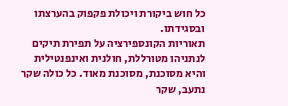כל חוש ביקורת ויכולת פקפוק בהערצתו ובסגידתו.
תאוריות הקונספירציה על תפירת תיקים לנתניהו מטורללת, חולנית ואינפנטילית והיא מסוכנת, מסוכנת מאוד. כל כולה שקר נתעב, שקר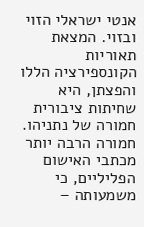אנטי ישראלי הזוי ובזוי. המצאת תאוריות הקונספירציה הללו והפצתן, היא שחיתות ציבורית חמורה של נתניהו. חמורה הרבה יותר מכתבי האישום הפליליים, כי משמעותה –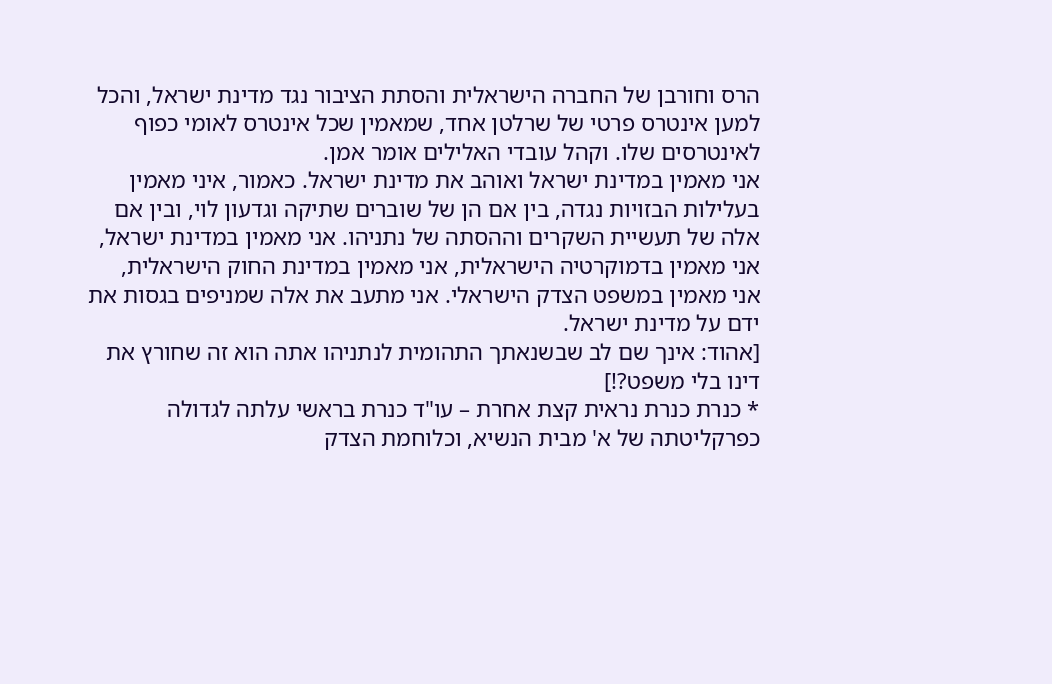הרס וחורבן של החברה הישראלית והסתת הציבור נגד מדינת ישראל, והכל למען אינטרס פרטי של שרלטן אחד, שמאמין שכל אינטרס לאומי כפוף לאינטרסים שלו. וקהל עובדי האלילים אומר אמן.
אני מאמין במדינת ישראל ואוהב את מדינת ישראל. כאמור, איני מאמין בעלילות הבזויות נגדה, בין אם הן של שוברים שתיקה וגדעון לוי, ובין אם אלה של תעשיית השקרים וההסתה של נתניהו. אני מאמין במדינת ישראל, אני מאמין בדמוקרטיה הישראלית, אני מאמין במדינת החוק הישראלית, אני מאמין במשפט הצדק הישראלי. אני מתעב את אלה שמניפים בגסות את ידם על מדינת ישראל.
[אהוד: אינך שם לב שבשנאתך התהומית לנתניהו אתה הוא זה שחורץ את דינו בלי משפט?!]
* כנרת כנרת נראית קצת אחרת – עו"ד כנרת בראשי עלתה לגדולה כפרקליטתה של א' מבית הנשיא, וכלוחמת הצדק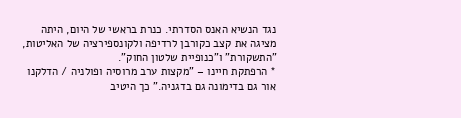נגד הנשיא האנס הסדרתי. כנרת בראשי של היום, היתה מציגה את קצב כקורבן לרדיפה ולקונספירציה של האליטות, "התשקורת" ו"כנופיית שלטון החוק".
* הרפתקת חיינו – "מקצות ערב מרוסיה ופולניה / הדלקנו אור גם בדימונה גם בדגניה." כך היטיב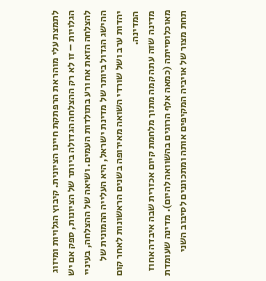לתמצת עלי מוהר את הרפתקת חיינו הציונית. קיבוץ הגלויות ומיזוג הגלויות – זו לא רק ההצלחה הגדולה ביותר של הציונות, ספק אם יש להצלחה הזאת אח ורע בתולדות העמים. ושיאה של ההצלחה, בעיניי ההישג הגדול ביותר של מדינת ישראל, היא העלייה ההמונית של יהדות ערב ושל שורדי השואה מאירופה בשנים הראשונות לאחר קום המדינה.
מדינה שזה עתה קמה מתוך מלחמת קיום אכזרית שבה איבדה אחוז מאוכלוסייתה (כמאה אלף הרוגים בהשוואה להיום). מדינה שעומדת תחת מצור של אויביה המקיפים אותה ומתכוננים לסיבוב השני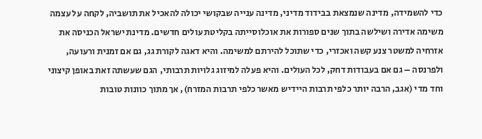כדי להשמידה, מדינה שנמצאת בבידוד מדיני, מדינה ענייה שבקושי יכולה להאכיל את תושביה, לקחה על עצמה משימה אדירה ושילשה בתוך שנים ספורות את אוכלוסייתה בקליטת עולים חדשים. מדינת ישראל הכניסה את אזרחיה למשטר צנע קשה ואכזרי, כדי שתוכל להירתם למשימה. והיא דאגה לקורת גג, גם אם זמנית ורעועה, ולפרנסה – גם אם בעבודות דחק, לכל העולים. והיא פעלה למיזוג גלויות תרבותי, הגם שעשתה זאת באופן קיצוני וחד מדי (אגב, הרבה יותר כלפי תרבות היידיש מאשר כלפי תרבות המזרח), אך מתוך כוונות טובות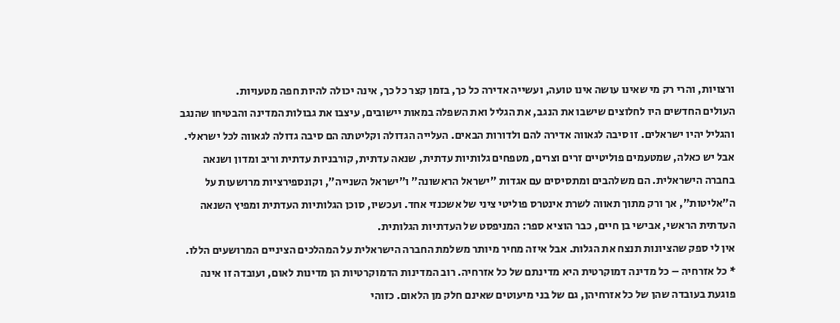ורצויות, והרי רק מי שאינו עושה אינו טועה, ועשייה אדירה כל כך, בזמן קצר כל כך, אינה יכולה להיות חפה מטעויות.
העולים החדשים היו לחלוצים שישבו את הנגב, את הגליל ואת השפלה במאות יישובים, עיצבו את גבולות המדינה והבטיחו שהנגב והגליל יהיו ישראלים. זו סיבה לגאווה אדירה להם ולדורות הבאים. העלייה הגדולה וקליטתה הם סיבה גדולה לגאווה לכל ישראלי.
אבל יש כאלה, שמטעמים פוליטיים זרים וצרים, מטפחים גלותיות עדתית, שנאה עדתית, קורבניות עדתית וריב ומדון ושנאה בחברה הישראלית. הם משלהבים ומתסיסים עם אגדות "ישראל הראשונה" ו"ישראל השנייה", וקונספירציות מרושעות על ה"אליטות", אך ורק מתוך תאווה לשרת אינטרס פוליטי ציני של אשכנזי אחד. ועכשיו, סוכן הגלותיות העדתית ומפיץ השנאה העדתית הראשי, אבישי בן חיים, כבר הוציא ספר: המניפסט של העדתיות הגלותית.
אין לי ספק שהציונות תנצח את הגלות. אבל איזה מחיר מיותר משלמת החברה הישראלית על המהלכים הציניים המרושעים הללו.
* כל אזרחיה – כל מדינה דמוקרטית היא מדינתם של כל אזרחיה. רוב המדינות הדמוקרטיות הן מדינות לאום, ועובדה זו אינה פוגעת בעובדה שהן של כל אזרחיהן, גם של בני מיעוטים שאינם חלק מן הלאום. כזוהי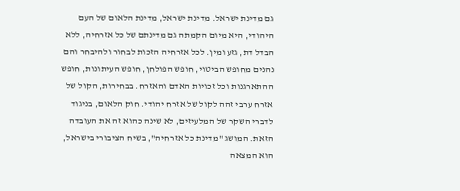גם מדינת ישראל. מדינת ישראל, מדינת הלאום של העם היהודי, היא מיום הקמתה גם מדינתם של כל אזרחיה, ללא הבדל דת, גזע ומין. לכל אזרחיה הזכות לבחור ולהיבחר והם נהנים מחופש הביטוי, חופש הפולחן, חופש העיתונות, חופש ההתארגנות וכל זכויות האדם והאזרח. בבחירות, הקול של אזרח ערבי זהה לקול של אזרח יהודי. חוק הלאום, בניגוד לדברי השקר של המלעיזים, לא שינה כהוא זה את העובדה הזאת. המושג "מדינת כל אזרחיה", בשיח הציבורי בישראל, הוא המצאה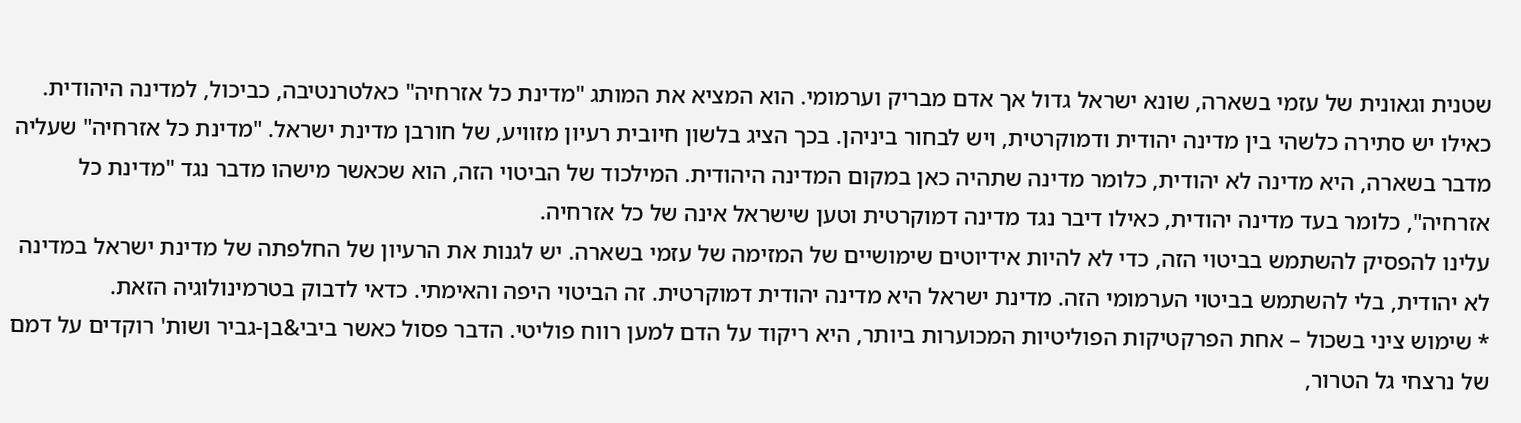שטנית וגאונית של עזמי בשארה, שונא ישראל גדול אך אדם מבריק וערמומי. הוא המציא את המותג "מדינת כל אזרחיה" כאלטרנטיבה, כביכול, למדינה היהודית. כאילו יש סתירה כלשהי בין מדינה יהודית ודמוקרטית, ויש לבחור ביניהן. בכך הציג בלשון חיובית רעיון מזוויע, של חורבן מדינת ישראל. "מדינת כל אזרחיה" שעליה מדבר בשארה, היא מדינה לא יהודית, כלומר מדינה שתהיה כאן במקום המדינה היהודית. המילכוד של הביטוי הזה, הוא שכאשר מישהו מדבר נגד "מדינת כל אזרחיה", כלומר בעד מדינה יהודית, כאילו דיבר נגד מדינה דמוקרטית וטען שישראל אינה של כל אזרחיה.
עלינו להפסיק להשתמש בביטוי הזה, כדי לא להיות אידיוטים שימושיים של המזימה של עזמי בשארה. יש לגנות את הרעיון של החלפתה של מדינת ישראל במדינה לא יהודית, בלי להשתמש בביטוי הערמומי הזה. מדינת ישראל היא מדינה יהודית דמוקרטית. זה הביטוי היפה והאימתי. כדאי לדבוק בטרמינולוגיה הזאת.
* שימוש ציני בשכול – אחת הפרקטיקות הפוליטיות המכוערות ביותר, היא ריקוד על הדם למען רווח פוליטי. הדבר פסול כאשר ביבי&בן-גביר ושות' רוקדים על דמם של נרצחי גל הטרור,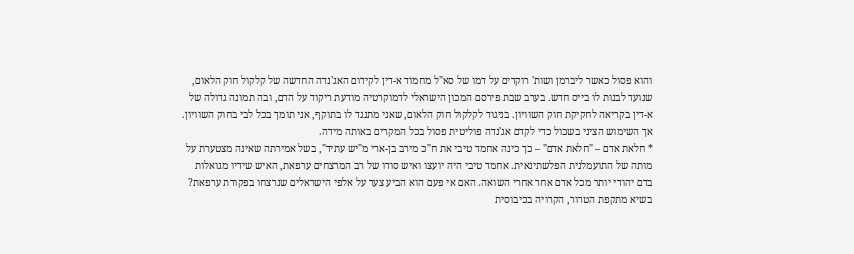והוא פסול כאשר ליברמן ושות' רוקדים על דמו של סא"ל מחמוד א-דין לקידום האג'נדה החדשה של קלקול חוק הלאום, שנועד לבנות לו בייס חדש. בערב שבת פירסם המכון הישראלי לדמוקרטיה מודעת ריקוד על הדם, ובה תמונה גדולה של א-דין בקריאה לחקיקת חוק השוויון. בניגוד לקלקול חוק הלאום, שאני מתנגד לו בתוקף, אני תומך בכל לבי בחוק השוויון. אך השימוש הציני בשכול כדי לקדם אג'נדה פוליטית פסול בכל המקרים באותה מידה.
* חלאת אדם – "חלאת אדם" – כך כינה אחמד טיבי את ח"כ מירב בן-ארי מ"יש עתיד", בשל אמירתה שאינה מצטערת על מותה של התועמלנית הפלשתינאית. אחמד טיבי היה יועצו ואיש סודו של רב המרצחים ערפאת, האיש שידיו מגואלות בדם יהודי יותר מכל אדם אחר אחרי השואה. האם אי פעם הוא הביע צער על אלפי הישראלים שנרצחו בפקודת ערפאת?
בשיא מתקפת הטרור, הקרויה בכיבוסית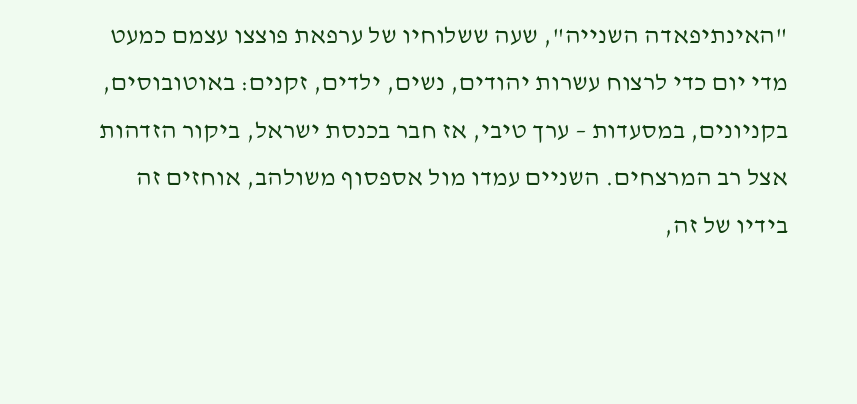"האינתיפאדה השנייה", שעה ששלוחיו של ערפאת פוצצו עצמם כמעט מדי יום כדי לרצוח עשרות יהודים, נשים, ילדים, זקנים: באוטובוסים, בקניונים, במסעדות – ערך טיבי, אז חבר בכנסת ישראל, ביקור הזדהות אצל רב המרצחים. השניים עמדו מול אספסוף משולהב, אוחזים זה בידיו של זה,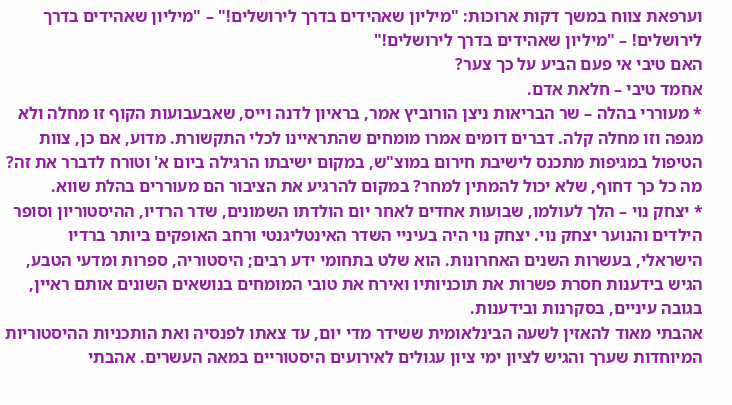וערפאת צווח במשך דקות ארוכות: "מיליון שאהידים בדרך לירושלים!" – "מיליון שאהידים בדרך לירושלים! – "מיליון שאהידים בדרך לירושלים!"
האם טיבי אי פעם הביע על כך צער?
אחמד טיבי – חלאת אדם.
* מעוררי בהלה – שר הבריאות ניצן הורוביץ אמר, בראיון לדנה וייס, שאבעבועות הקוף זו מחלה ולא מגפה וזו מחלה קלה. דברים דומים אמרו מומחים שהתראיינו לכלי התקשורת. מדוע, אם כן, צוות הטיפול במגיפות מתכנס לישיבת חירום במוצ"ש, במקום ישיבתו הרגילה ביום א' וטורח לדברר את זה? מה כל כך דחוף, שלא יכול להמתין למחר? במקום להרגיע את הציבור הם מעוררים בהלת שווא.
* יצחק נוי – הלך לעולמו, שבועות אחדים לאחר יום הולדתו השמונים, שדר הרדיו, ההיסטוריון וסופר הילדים והנוער יצחק נוי. יצחק נוי היה בעיניי השדר האינטליגנטי ורחב האופקים ביותר ברדיו הישראלי, בעשרות השנים האחרונות. הוא שלט בתחומי ידע רבים; היסטוריה, ספרות ומדעי הטבע, הגיש בידענות חסרת פשרות את תוכניותיו ואירח את טובי המומחים בנושאים השונים אותם ראיין, בגובה עיניים, בסקרנות ובידענות.
אהבתי מאוד להאזין לשעה הבינלאומית ששידר מדי יום, עד צאתו לפנסיה ואת הותכניות ההיסטוריות המיוחדות שערך והגיש לציון ימי ציון עגולים לאירועים היסטוריים במאה העשרים. אהבתי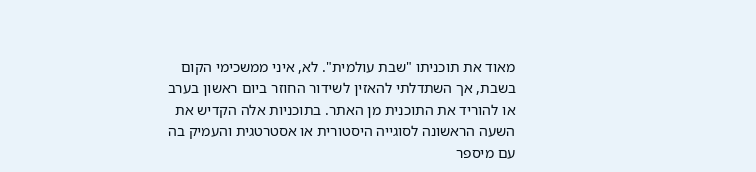מאוד את תוכניתו "שבת עולמית". לא, איני ממשכימי הקום בשבת, אך השתדלתי להאזין לשידור החוזר ביום ראשון בערב או להוריד את התוכנית מן האתר. בתוכניות אלה הקדיש את השעה הראשונה לסוגייה היסטורית או אסטרטגית והעמיק בה עם מיספר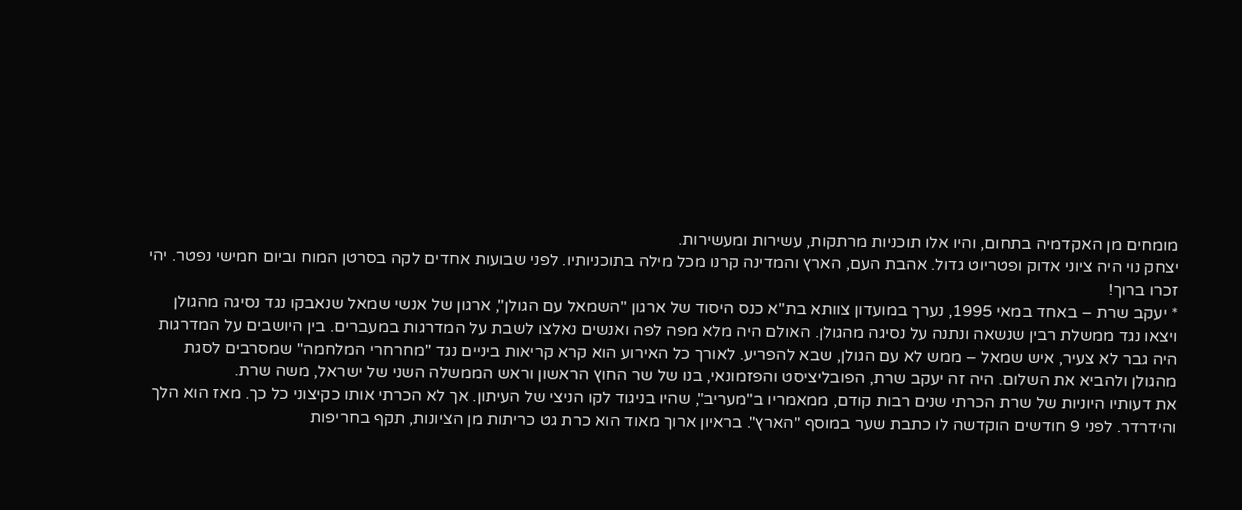מומחים מן האקדמיה בתחום, והיו אלו תוכניות מרתקות, עשירות ומעשירות.
יצחק נוי היה ציוני אדוק ופטריוט גדול. אהבת העם, הארץ והמדינה קרנו מכל מילה בתוכניותיו. לפני שבועות אחדים לקה בסרטן המוח וביום חמישי נפטר. יהי זכרו ברוך!
* יעקב שרת – באחד במאי 1995, נערך במועדון צוותא בת"א כנס היסוד של ארגון "השמאל עם הגולן", ארגון של אנשי שמאל שנאבקו נגד נסיגה מהגולן ויצאו נגד ממשלת רבין שנשאה ונתנה על נסיגה מהגולן. האולם היה מלא מפה לפה ואנשים נאלצו לשבת על המדרגות במעברים. בין היושבים על המדרגות היה גבר לא צעיר, איש שמאל – ממש לא עם הגולן, שבא להפריע. לאורך כל האירוע הוא קרא קריאות ביניים נגד "מחרחרי המלחמה" שמסרבים לסגת מהגולן ולהביא את השלום. היה זה יעקב שרת, הפובליציסט והפזמונאי, בנו של שר החוץ הראשון וראש הממשלה השני של ישראל, משה שרת.
את דעותיו היוניות של שרת הכרתי שנים רבות קודם, ממאמריו ב"מעריב", שהיו בניגוד לקו הניצי של העיתון. אך לא הכרתי אותו כקיצוני כל כך. מאז הוא הלך והידרדר. לפני 9 חודשים הוקדשה לו כתבת שער במוסף "הארץ". בראיון ארוך מאוד הוא כרת גט כריתות מן הציונות, תקף בחריפות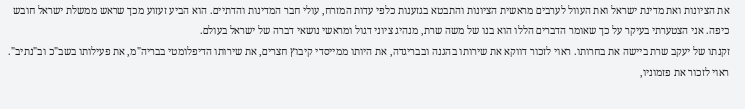את הציונות ואת מדינת ישראל ואת העוול לערבים מראשית הציונות והתבטא בגזענות כלפי עדות המזרח, עולי חבר המדינות והדתיים. הוא הביע זעזוע מכך שראש ממשלת ישראל חובש כיפה. אני הצטערתי בעיקר על כך שאומר הדברים הללו הוא בנו של משה שרת, מנהיג ציוני דגול ומראשי נושאי דברה של ישראל בעולם.
זקנתו של יעקב שרת ביישה את בחרותו. ראוי לזכור דווקא את שירותו בהגנה ובבריגדה, את היותו ממייסדי קיבוץ חצרים, את שירותו הדיפלומטי בבריה"מ, את פעילותו בשב"כ וב"נתיב". ראוי לזכור את פזמוניו,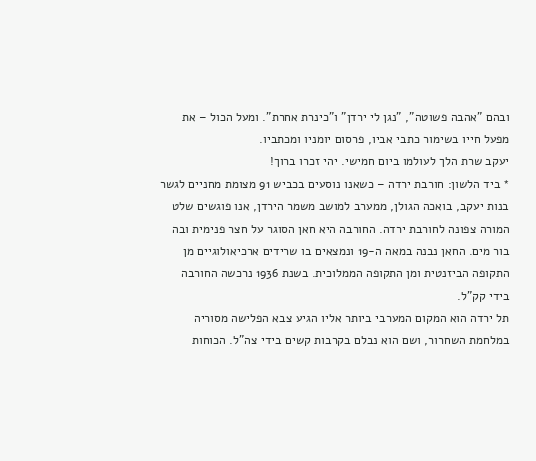ובהם "אהבה פשוטה", "נגן לי ירדן" ו"כינרת אחרת". ומעל הכול – את מפעל חייו בשימור כתבי אביו, פרסום יומניו ומכתביו.
יעקב שרת הלך לעולמו ביום חמישי. יהי זכרו ברוך!
* ביד הלשון: חורבת ירדה – כשאנו נוסעים בכביש 91 מצומת מחניים לגשר בנות יעקב, בואכה הגולן, ממערב למושב משמר הירדן, אנו פוגשים שלט המורה צפונה לחורבת ירדה. החורבה היא חאן הסוגר על חצר פנימית ובה בור מים. החאן נבנה במאה ה-19 ונמצאים בו שרידים ארכיאולוגיים מן התקופה הביזנטית ומן התקופה הממלוכית. בשנת 1936 נרכשה החורבה בידי קק"ל.
תל ירדה הוא המקום המערבי ביותר אליו הגיע צבא הפלישה מסוריה במלחמת השחרור, ושם הוא נבלם בקרבות קשים בידי צה"ל. הכוחות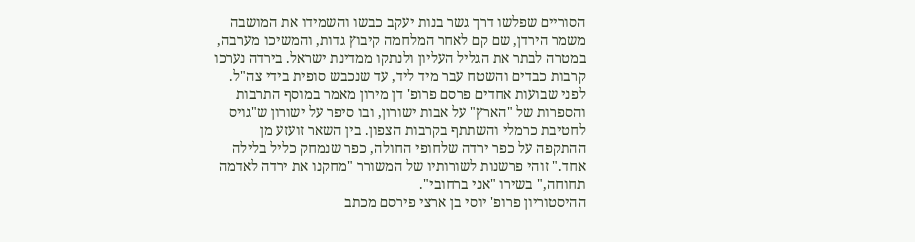הסוריים שפלשו דרך גשר בנות יעקב כבשו והשמידו את המושבה משמר הירדן, שם קם לאחר המלחמה קיבוץ גדות, והמשיכו מערבה, במטרה לבתר את הגליל העליון ולנתקו ממדינת ישראל. בירדה נערכו קרבות כבדים והשטח עבר מיד ליד, עד שנכבש סופית בידי צה"ל.
לפני שבועות אחדים פרסם פרופ' דן מירון מאמר במוסף התרבות והספרות של "הארץ" על אבות ישורון, ובו סיפר על ישורון ש"גויס לחטיבת כרמלי והשתתף בקרבות הצפון. בין השאר זועזע מן ההתקפה על כפר ירדה שלחופי החולה, כפר שנמחק כליל בלילה אחד." זוהי פרשנות לשורותיו של המשורר "מחקנו את ירדה לאדמה תחוחה," בשירו "אני ברחובי".
ההיסטוריון פרופ' יוסי בן ארצי פירסם מכתב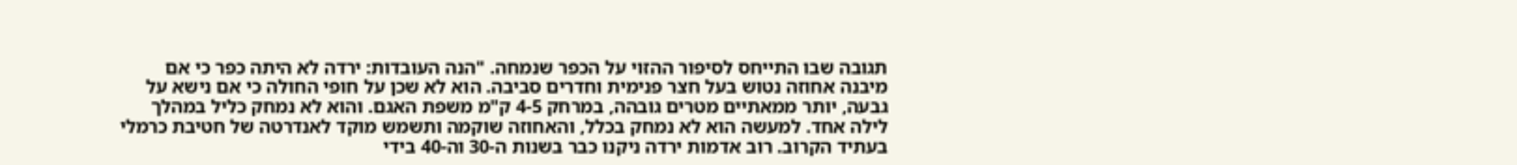תגובה שבו התייחס לסיפור ההזוי על הכפר שנמחה. "הנה העובדות: ירדה לא היתה כפר כי אם מיבנה אחוזה נטוש בעל חצר פנימית וחדרים סביבה. הוא לא שכן על חופי החולה כי אם נישא על גבעה, יותר ממאתיים מטרים גובהה, במרחק 4-5 ק"מ משפת האגם. והוא לא נמחק כליל במהלך לילה אחד. למעשה הוא לא נמחק בכלל, והאחוזה שוקמה ותשמש מוקד לאנדרטה של חטיבת כרמלי בעתיד הקרוב. רוב אדמות ירדה ניקנו כבר בשנות ה-30 וה-40 בידי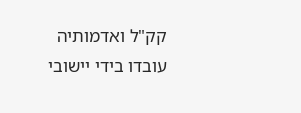קק"ל ואדמותיה עובדו בידי יישובי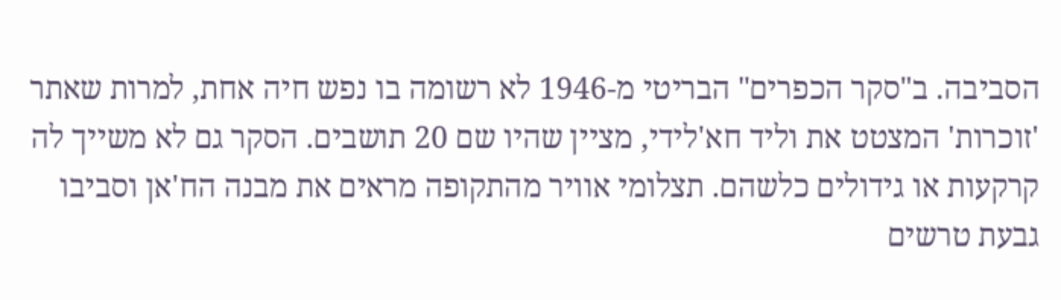הסביבה. ב"סקר הכפרים" הבריטי מ-1946 לא רשומה בו נפש חיה אחת, למרות שאתר 'זוכרות' המצטט את וליד חא'לידי, מציין שהיו שם 20 תושבים. הסקר גם לא משייך לה קרקעות או גידולים כלשהם. תצלומי אוויר מהתקופה מראים את מבנה הח'אן וסביבו גבעת טרשים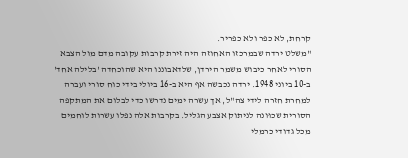קרחת, לא כפר ולא כפריר.
"משלט ירדה שבמרכזו האחוזה היה זירת קרבות עקובה מדם מול הצבא הסורי לאחר כיבוש משמר הירדן, שלדאבוננו היא שהוכחדה 'בלילה אחד' ב-10 ביוני 1948. ירדה נכבשה אף היא ב-16 ביולי בידי כוח סורי ועברה למחרת חזרה לידי צה"ל, אך עשרה ימים נדרשו כדי לבלום את המתקפה הסורית שכוּונה לניתוק אצבע הגליל. בקרבות אלה נפלו עשרות לוחמים מכל גדודי כרמלי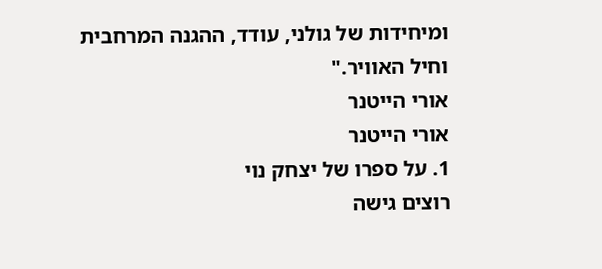ומיחידות של גולני, עודד, ההגנה המרחבית וחיל האוויר."
אורי הייטנר
אורי הייטנר
1. על ספרו של יצחק נוי
רוצים גישה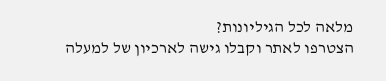מלאה לכל הגיליונות?
הצטרפו לאתר וקבלו גישה לארכיון של למעלה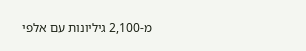מ-2,100 גיליונות עם אלפי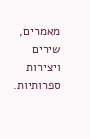מאמרים, שירים ויצירות ספרותיות.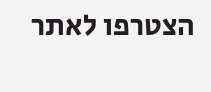הצטרפו לאתר